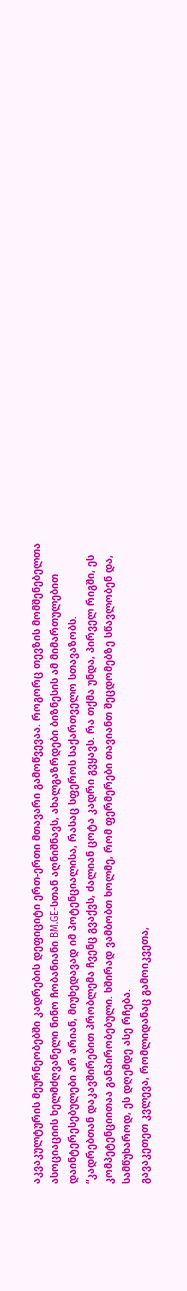აკვაკულტურის მეურნეობებში კადრების დეფიციტი ერთ-ერთი მთავარი გამოწვევაა. როგორც თევზის მომშენებელთა ასოციაციის ხელმძღვანელი ნინო ჩობანიანი BM.GE-სთან აღნიშნავს, ახალგაზრდები ბიზნესის ამ მიმართულებით დაინტერესებულები არ არიან, მიუხედავად იმ პოტენციალისა, რასაც სფეროს საქართველო სთავაზობს.
“კადრებთან დაკავშირებით პრობლემა ჩვენც გვაქვს, ძალიან ცოტა კადრი გვყავს. რა თქმა უნდა, პირველ რიგში, ეს კომპეტენციითაა განპირობებული. ხშირად ვამბობთ ხოლმე, რომ ფერმერები თავიანთ შეცდომებზე სწავლობენ და, სამწუხაროდ, ეს დღემდე ასე რჩება.
გავაკეთეთ კვლევა, რომლიდანაც გამოიკვეთა,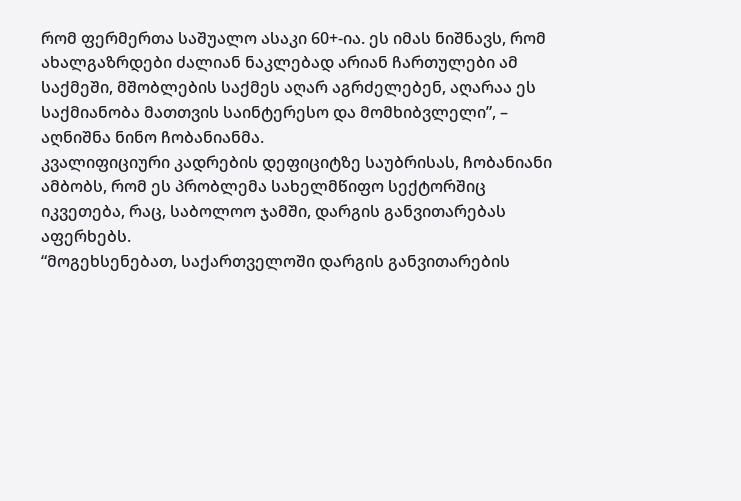რომ ფერმერთა საშუალო ასაკი 60+-ია. ეს იმას ნიშნავს, რომ ახალგაზრდები ძალიან ნაკლებად არიან ჩართულები ამ საქმეში, მშობლების საქმეს აღარ აგრძელებენ, აღარაა ეს საქმიანობა მათთვის საინტერესო და მომხიბვლელი”, – აღნიშნა ნინო ჩობანიანმა.
კვალიფიციური კადრების დეფიციტზე საუბრისას, ჩობანიანი ამბობს, რომ ეს პრობლემა სახელმწიფო სექტორშიც იკვეთება, რაც, საბოლოო ჯამში, დარგის განვითარებას აფერხებს.
“მოგეხსენებათ, საქართველოში დარგის განვითარების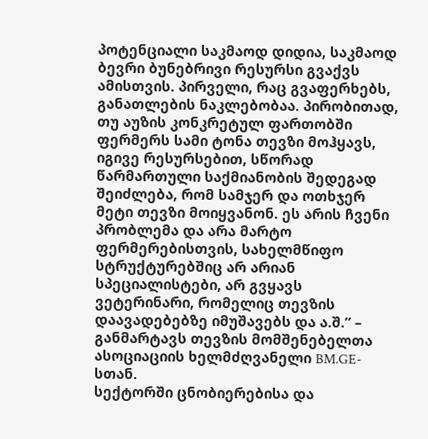პოტენციალი საკმაოდ დიდია, საკმაოდ ბევრი ბუნებრივი რესურსი გვაქვს ამისთვის. პირველი, რაც გვაფერხებს, განათლების ნაკლებობაა. პირობითად, თუ აუზის კონკრეტულ ფართობში ფერმერს სამი ტონა თევზი მოჰყავს, იგივე რესურსებით, სწორად წარმართული საქმიანობის შედეგად შეიძლება, რომ სამჯერ და ოთხჯერ მეტი თევზი მოიყვანონ. ეს არის ჩვენი პრობლემა და არა მარტო ფერმერებისთვის, სახელმწიფო სტრუქტურებშიც არ არიან სპეციალისტები, არ გვყავს ვეტერინარი, რომელიც თევზის დაავადებებზე იმუშავებს და ა.შ.” – განმარტავს თევზის მომშენებელთა ასოციაციის ხელმძღვანელი BM.GE-სთან.
სექტორში ცნობიერებისა და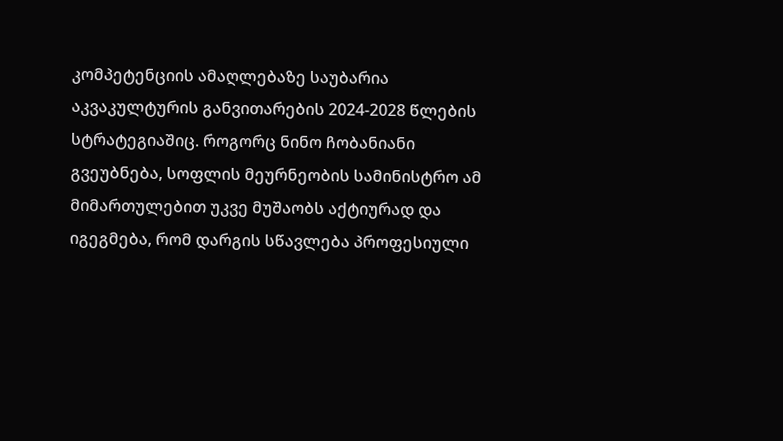კომპეტენციის ამაღლებაზე საუბარია აკვაკულტურის განვითარების 2024-2028 წლების სტრატეგიაშიც. როგორც ნინო ჩობანიანი გვეუბნება, სოფლის მეურნეობის სამინისტრო ამ მიმართულებით უკვე მუშაობს აქტიურად და იგეგმება, რომ დარგის სწავლება პროფესიული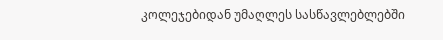კოლეჯებიდან უმაღლეს სასწავლებლებში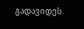გადავიდეს.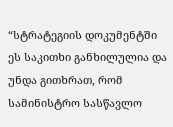“სტრატეგიის დოკუმენტში ეს საკითხი განხილულია და უნდა გითხრათ, რომ სამინისტრო სასწავლო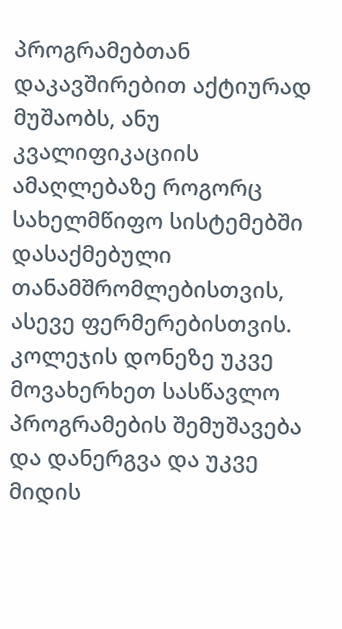პროგრამებთან დაკავშირებით აქტიურად მუშაობს, ანუ კვალიფიკაციის ამაღლებაზე როგორც სახელმწიფო სისტემებში დასაქმებული თანამშრომლებისთვის, ასევე ფერმერებისთვის. კოლეჯის დონეზე უკვე მოვახერხეთ სასწავლო პროგრამების შემუშავება და დანერგვა და უკვე მიდის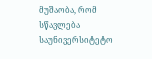მუშაობა, რომ სწავლება საუნივერსიტეტო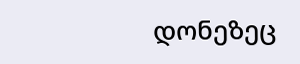დონეზეც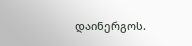დაინერგოს.